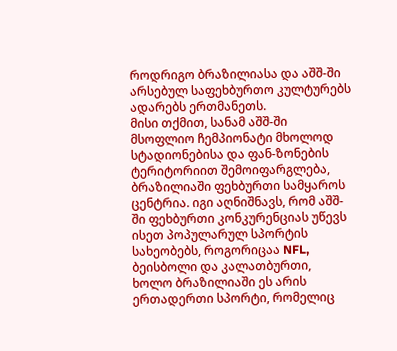როდრიგო ბრაზილიასა და აშშ-ში არსებულ საფეხბურთო კულტურებს ადარებს ერთმანეთს.
მისი თქმით, სანამ აშშ-ში მსოფლიო ჩემპიონატი მხოლოდ სტადიონებისა და ფან-ზონების ტერიტორიით შემოიფარგლება, ბრაზილიაში ფეხბურთი სამყაროს ცენტრია. იგი აღნიშნავს, რომ აშშ-ში ფეხბურთი კონკურენციას უწევს ისეთ პოპულარულ სპორტის სახეობებს, როგორიცაა NFL, ბეისბოლი და კალათბურთი, ხოლო ბრაზილიაში ეს არის ერთადერთი სპორტი, რომელიც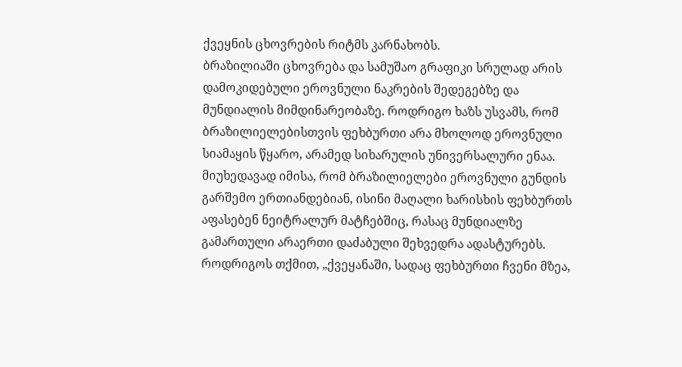ქვეყნის ცხოვრების რიტმს კარნახობს.
ბრაზილიაში ცხოვრება და სამუშაო გრაფიკი სრულად არის დამოკიდებული ეროვნული ნაკრების შედეგებზე და მუნდიალის მიმდინარეობაზე. როდრიგო ხაზს უსვამს, რომ ბრაზილიელებისთვის ფეხბურთი არა მხოლოდ ეროვნული სიამაყის წყარო, არამედ სიხარულის უნივერსალური ენაა.
მიუხედავად იმისა, რომ ბრაზილიელები ეროვნული გუნდის გარშემო ერთიანდებიან, ისინი მაღალი ხარისხის ფეხბურთს აფასებენ ნეიტრალურ მატჩებშიც, რასაც მუნდიალზე გამართული არაერთი დაძაბული შეხვედრა ადასტურებს. როდრიგოს თქმით, „ქვეყანაში, სადაც ფეხბურთი ჩვენი მზეა,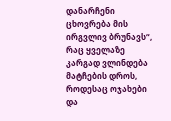დანარჩენი ცხოვრება მის ირგვლივ ბრუნავს“, რაც ყველაზე კარგად ვლინდება მატჩების დროს, როდესაც ოჯახები და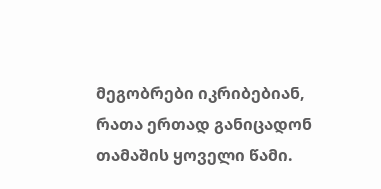მეგობრები იკრიბებიან, რათა ერთად განიცადონ თამაშის ყოველი წამი.